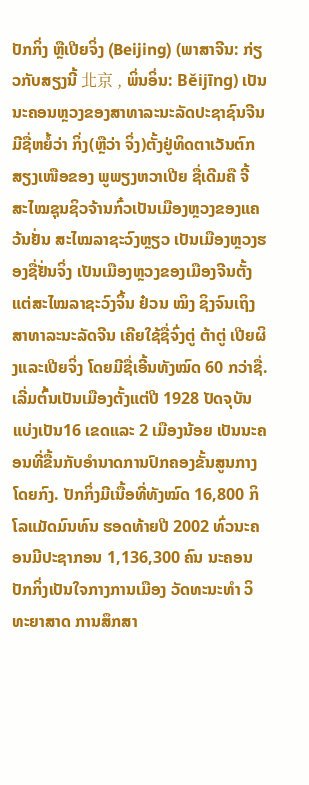ປັກກິ່ງ ຫຼືເປີຍຈິ່ງ (Beijing) (ພາສາຈີນ: ກ່ຽວກັບສຽງນີ້ 北京 , ພິ່ນອິ່ນ: Běijīng) ເປັນນະຄອນຫຼວງຂອງສາທາລະນະລັດປະຊາຊົນຈີນ ມີຊື່ຫຍໍ້ວ່າ ກິ່ງ(ຫຼືວ່າ ຈິ່ງ)ຕັ້ງຢູ່ທິດຕາເວັນຕົກສຽງເໜືອຂອງ ພູພຽງຫວາເປີຍ ຊື່ເດີມຄື ຈີ້ ສະໄໝຊຸນຊິວຈ້ານກົ໋ວເປັນເມືອງຫຼວງຂອງແຄວ້ນຢັ່ນ ສະໄໝລາຊະວົງຫຼຽວ ເປັນເມືອງຫຼວງຮອງຊື່ຢັ່ນຈິ່ງ ເປັນເມືອງຫຼວງຂອງເມືອງຈີນຕັ້ງແຕ່ສະໄໝລາຊະວົງຈິ້ນ ຢ໋ວນ ໝິງ ຊິງຈົນເຖິງສາທາລະນະລັດຈີນ ເຄີຍໃຊ້ຊື່ຈົ່ງຕູ່ ຕ້າຕູ່ ເປີຍຜິງແລະເປີຍຈິ່ງ ໂດຍມີຊື່ເອີ້ນທັງໝົດ 60 ກວ່າຊື່. ເລີ່ມຕົ້ນເປັນເມືອງຕັ້ງແຕ່ປີ 1928 ປັດຈຸບັນແບ່ງເປັນ16 ເຂດແລະ 2 ເມືອງນ້ອຍ ເປັນນະຄອນທີ່ຂື້ນກັບອຳນາດການປົກຄອງຂັ້ນສູນກາງໂດຍກົງ. ປັກກິ່ງມີເນື້ອທີ່ທັງໝົດ 16,800 ກິໂລແມັດມົນທົນ ຮອດທ້າຍປີ 2002 ທົ່ວນະຄອນມີປະຊາກອນ 1,136,300 ຄົນ ນະຄອນປັກກິ່ງເປັນໃຈກາງການເມືອງ ວັດທະນະທຳ ວິທະຍາສາດ ການສຶກສາ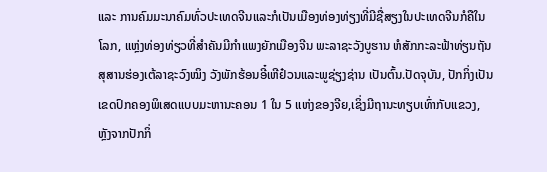ແລະ ການຄົມມະນາຄົມທົ່ວປະເທດຈີນແລະກໍເປັນເມືອງທ່ອງທ່ຽງທີ່ມີຊື່ສຽງໃນປະເທດຈີນກໍຄືໃນໂລກ, ແຫຼ່ງທ່ອງທ່ຽວທີ່ສຳຄັນມີກຳແພງຍັກເມືອງຈີນ ພະລາຊະວັງບູຮານ ຫໍສັກກະລະຟ້າທ່ຽນຖັນ ສຸສານຮ່ອງເຕ້ລາຊະວົງໝິງ ວັງພັກຮ້ອນອີ໋ເຫີຢ໋ວນແລະພູຊ່ຽງຊ່ານ ເປັນຕົ້ນ.ປັດຈຸບັນ, ປັກກິ່ງເປັນເຂດປົກຄອງພິເສດແບບມະຫານະຄອນ 1 ໃນ 5 ແຫ່ງຂອງຈີຍ,ເຊິ່ງມີຖານະທຽບເທົ່າກັບແຂວງ, ຫຼັງຈາກປັກກິ່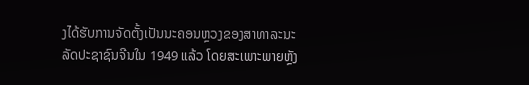ງໄດ້ຮັບການຈັດຕັ້ງເປັນນະຄອນຫຼວງຂອງສາທາລະນະລັດປະຊາຊົນຈີນໃນ 1949 ແລ້ວ ໂດຍສະເພາະພາຍຫຼັງ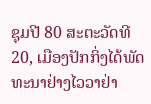ຊຸມປີ 80 ສະຕະວັດທີ 20, ເມືອງປັກກິ່ງໄດ້ພັດທະນາຢ່າງໄວວາຢ່າ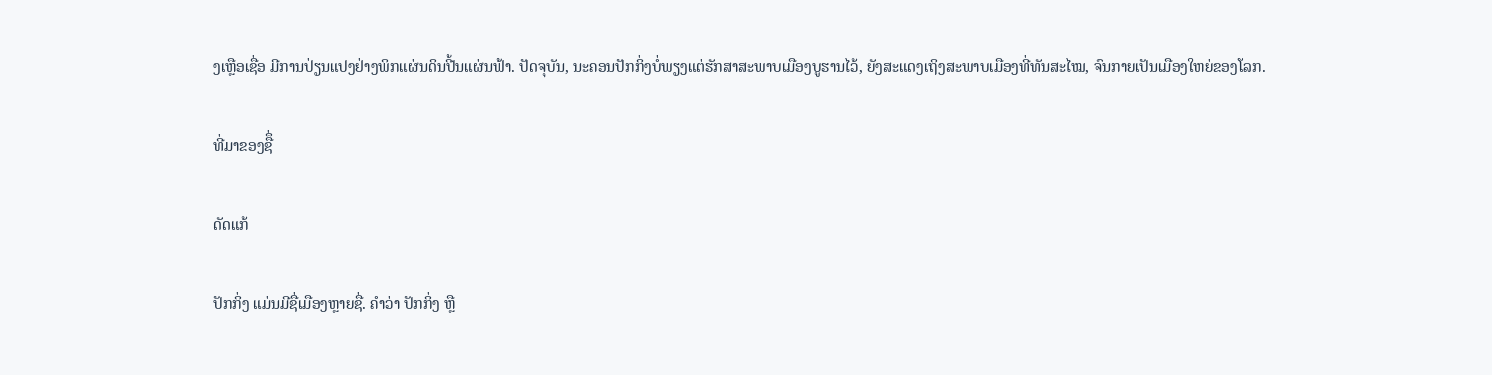ງເຫຼືອເຊື່ອ ມີການປ່ຽນແປງຢ່າງພິກແຜ່ນດິນປີ້ນແຜ່ນຟ້າ. ປັດຈຸບັນ, ນະຄອນປັກກິ່ງບໍ່ພຽງແຕ່ຮັກສາສະພາບເມືອງບູຮານໄວ້, ຍັງສະແດງເຖິງສະພາບເມືອງທີ່ທັນສະໄໝ, ຈົນກາຍເປັນເມືອງໃຫຍ່ຂອງໂລກ.

ທີ່ມາຂອງຊືຶ່

ດັດແກ້

ປັກກິ່ງ ແມ່ນມີຊື່ເມືອງຫຼາຍຊື່. ຄຳວ່າ ປັກກິ່ງ ຫຼື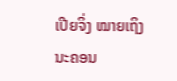ເປີຍຈິ່ງ ໝາຍເຖິງ ນະຄອນ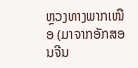ຫຼວງທາງພາກເໜືອ (ມາຈາກອັກສອນຈີນ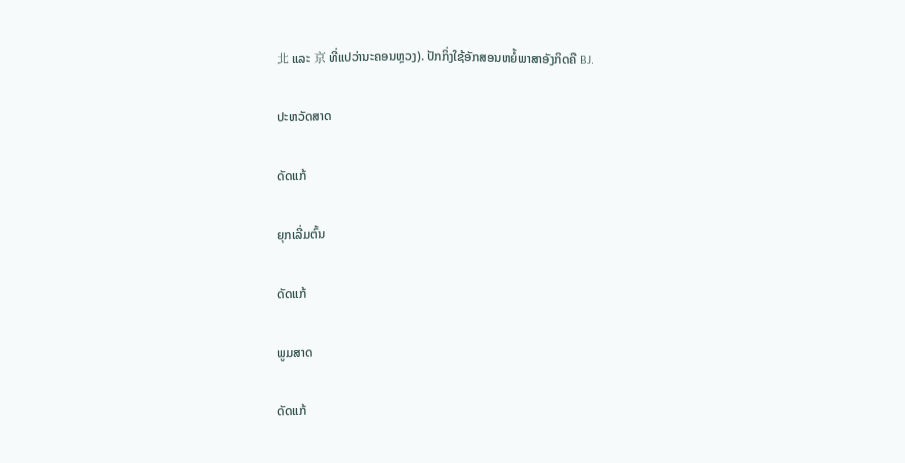北 ແລະ 京 ທີ່ແປວ່ານະຄອນຫຼວງ). ປັກກິ່ງໃຊ້ອັກສອນຫຍໍ້ພາສາອັງກິດຄື BJ.

ປະຫວັດສາດ

ດັດແກ້

ຍຸກເລີ່ມຕົ້ນ

ດັດແກ້

ພູມສາດ

ດັດແກ້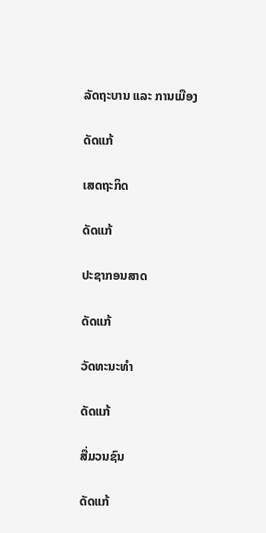ລັດຖະບານ ແລະ ການເມືອງ

ດັດແກ້

ເສດຖະກິດ

ດັດແກ້

ປະຊາກອນສາດ

ດັດແກ້

ວັດທະນະທຳ

ດັດແກ້

ສື່ມວນຊົນ

ດັດແກ້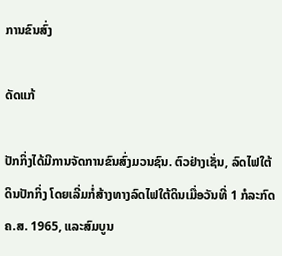ການຂົນສົ່ງ

ດັດແກ້

ປັກກິ່ງໄດ້ມີການຈັດການຂົນສົ່ງມວນຊົນ. ຕົວຢ່າງເຊັ່ນ, ລົດໄຟໃຕ້ດິນປັກກິ່ງ ໂດຍເລີ່ມກໍ່ສ້າງທາງລົດໄຟໃຕ້ດິນເມື່ອວັນທີ່ 1 ກໍລະກົດ ຄ.ສ. 1965, ແລະສົມບູນ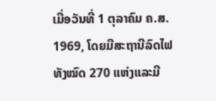ເມື່ອວັນທີ່ 1 ຕຸລາຄົມ ຄ.ສ. 1969, ໂດຍມີສະຖານີລົດໄຟທັງໝົດ 270 ແຫ່ງແລະມີ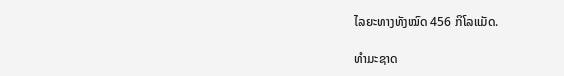ໄລຍະທາງທັງໝົດ 456 ກິໂລແມັດ.

ທຳມະຊາດ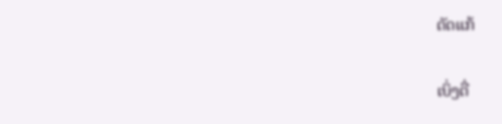ດັດແກ້

ເບິ່ງຕື່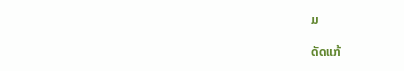ມ

ດັດແກ້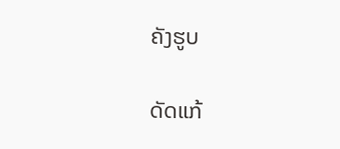ຄັງຮູບ

ດັດແກ້